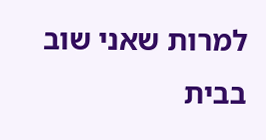למרות שאני שוב בבית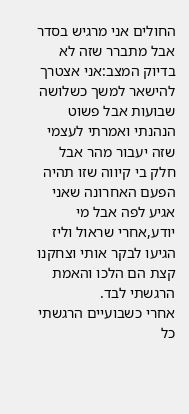החולים אני מרגיש בסדר אבל מתברר שזה לא בדיוק המצב:אני אצטרך להישאר למשך כשלושה שבועות אבל פשוט הנהנתי ואמרתי לעצמי שזה יעבור מהר אבל חלק בי קיווה שזו תהיה הפעם האחרונה שאני אגיע לפה אבל מי יודע,אחרי שראול וליז הגיעו לבקר אותי וצחקנו קצת הם הלכו והאמת הרגשתי לבד.
אחרי כשבועיים הרגשתי כל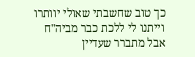כך טוב שחשבתי שאולי יוותרו וייתנו לי ללכת כבר מביה"ח אבל מתברר שעדיין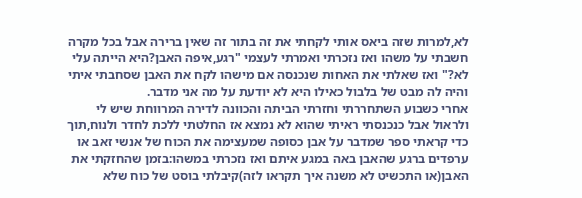לא,למרות שזה ביאס אותי לקחתי את זה בתור זה שאין ברירה אבל בכל מקרה חשבתי על משהו ואז נזכרתי ואמרתי לעצמי "רגע,איפה האבן?היא הייתה עלי לא?" ואז שאלתי את האחות שנכנסה אם מישהו לקח את האבן שסחבתי איתי והיה לה מבט של בלבול כאילו היא לא יודעת על מה אני מדבר.
אחרי כשבוע השתחררתי וחזרתי הביתה והכוונה לדירה המרווחת שיש לי ולראול אבל כנכנסתי ראיתי שהוא לא נמצא אז החלטתי ללכת לחדר ולנוח,תוך כדי קראתי ספר שמדבר על אבן כסופה שמעצימה את הכוח של אנשי זאב או ערפדים ברגע שהאבן באה במגע איתם ואז נזכרתי במשהו:בזמן שהחזקתי את האבן(או התכשיט לא משנה איך תקראו לזה)קיבלתי בוסט של כוח שלא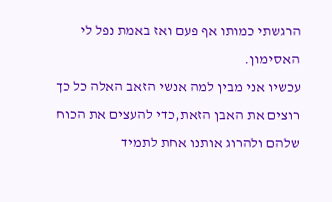הרגשתי כמותו אף פעם ואז באמת נפל לי האסימון.
עכשיו אני מבין למה אנשי הזאב האלה כל כך רוצים את האבן הזאת,כדי להעצים את הכוח שלהם ולהרוג אותנו אחת לתמיד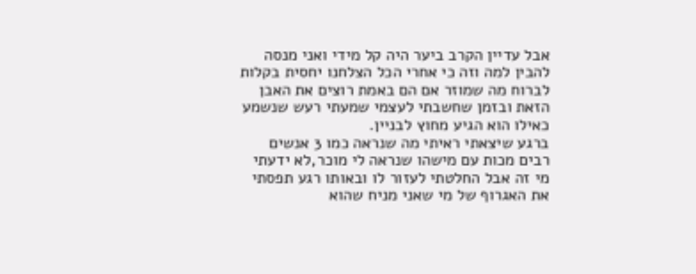אבל עדיין הקרב ביער היה קל מידי ואני מנסה להבין למה וזה כי אחרי הכל הצלחנו יחסית בקלות לברוח מה שמוזר אם הם באמת רוצים את האבן הזאת ובזמן שחשבתי לעצמי שמעתי רעש שנשמע כאילו הוא הגיע מחוץ לבניין.
ברגע שיצאתי ראיתי מה שנראה כמו 3 אנשים רבים מכות עם מישהו שנראה לי מוכר,לא ידעתי מי זה אבל החלטתי לעזור לו ובאותו רגע תפסתי את האגרוף של מי שאני מניח שהוא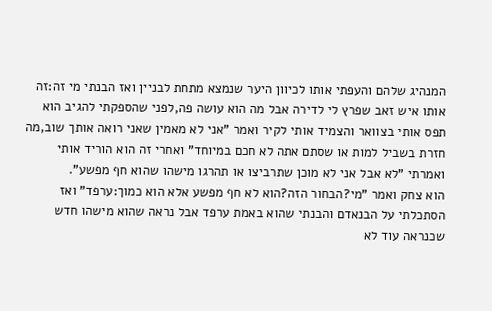המנהיג שלהם והעפתי אותו לכיוון היער שנמצא מתחת לבניין ואז הבנתי מי זה:זה אותו איש זאב שפרץ לי לדירה אבל מה הוא עושה פה,לפני שהספקתי להגיב הוא תפס אותי בצוואר והצמיד אותי לקיר ואמר "אני לא מאמין שאני רואה אותך שוב,מה חזרת בשביל למות או שסתם אתה לא חכם במיוחד" ואחרי זה הוא הוריד אותי ואמרתי "לא אבל אני לא מוכן שתרביצו או תהרגו מישהו שהוא חף מפשע".
הוא צחק ואמר "מי?הבחור הזה?הוא לא חף מפשע אלא הוא כמוך:ערפד" ואז הסתכלתי על הבנאדם והבנתי שהוא באמת ערפד אבל נראה שהוא מישהו חדש שכנראה עוד לא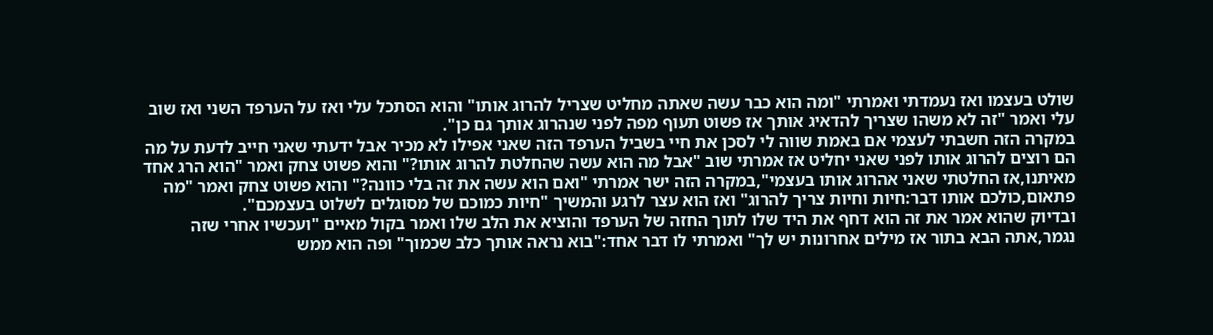שולט בעצמו ואז נעמדתי ואמרתי "ומה הוא כבר עשה שאתה מחליט שצריל להרוג אותו" והוא הסתכל עלי ואז על הערפד השני ואז שוב עלי ואמר "זה לא משהו שצריך להדאיג אותך אז פשוט תעוף מפה לפני שנהרוג אותך גם כן".
במקרה הזה חשבתי לעצמי אם באמת שווה לי לסכן את חיי בשביל הערפד הזה שאני אפילו לא מכיר אבל ידעתי שאני חייב לדעת על מה הם רוצים להרוג אותו לפני שאני יחליט אז אמרתי שוב "אבל מה הוא עשה שהחלטת להרוג אותו?" והוא פשוט צחק ואמר "הוא הרג אחד מאיתנו,אז החלטתי שאני אהרוג אותו בעצמי",במקרה הזה ישר אמרתי "ואם הוא עשה את זה בלי כוונה?" והוא פשוט צחק ואמר "מה פתאום,כולכם אותו דבר:חיות וחיות צריך להרוג" ואז הוא עצר לרגע והמשיך "חיות כמוכם של מסוגלים לשלוט בעצמכם".
ובדיוק שהוא אמר את זה הוא דחף את היד שלו לתוך החזה של הערפד והוציא את הלב שלו ואמר בקול מאיים "ועכשיו אחרי שזה נגמר,אתה הבא בתור אז מילים אחרונות יש לך" ואמרתי לו דבר אחד:"בוא נראה אותך כלב שכמוך" ופה הוא ממש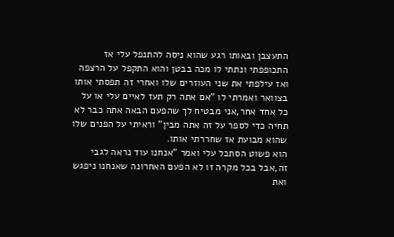התעצבן ובאותו רגע שהוא ניסה להתנפל עלי אז התכופפתי ונתתי לו מכה בבטן והוא התקפל על הרצפה ואז עילפתי את שני העוזרים שלו ואחרי זה תפסתי אותו בצוואר ואמרתי לו "אם אתה רק תעז לאיים עלי או על כל אחד אחר,אני מבטיח לך שהפעם הבאה אתה כבר לא תחיה כדי לספר על זה אתה מבין" וראיתי על הפנים שלו שהוא מבועת אז שחררתי אותו.
הוא פשוט הסתכל עלי ואמר "אנחנו עוד נראה לגבי זה,אבל בכל מקרה זו לא הפעם האחרונה שאנחנו ניפגש ואת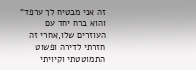זה אני מבטיח לך ערפד" והוא ברח יחד עם העוזרים שלו,אחרי זה חזרתי לדירה ופשוט התמוטטתי וקיויתי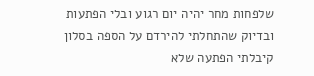שלפחות מחר יהיה יום רגוע ובלי הפתעות ובדיוק שהתחלתי להירדם על הספה בסלון קיבלתי הפתעה שלא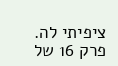ציפיתי לה.
פרק 16 של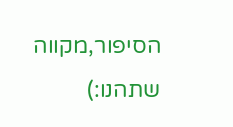הסיפור,מקווה שתהנו:)